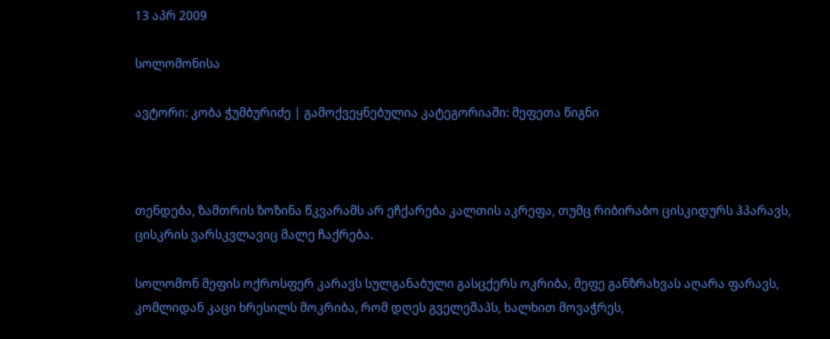13 აპრ 2009

სოლომონისა

ავტორი: კობა ჭუმბურიძე | გამოქვეყნებულია კატეგორიაში: მეფეთა წიგნი



თენდება, ზამთრის ზოზინა წკვარამს არ ეჩქარება კალთის აკრეფა, თუმც რიბირაბო ცისკიდურს ჰპარავს, ცისკრის ვარსკვლავიც მალე ჩაქრება.

სოლომონ მეფის ოქროსფერ კარავს სულგანაბული გასცქერს ოკრიბა, მეფე განზრახვას აღარა ფარავს, კომლიდან კაცი ხრესილს მოკრიბა, რომ დღეს გველეშაპს, ხალხით მოვაჭრეს,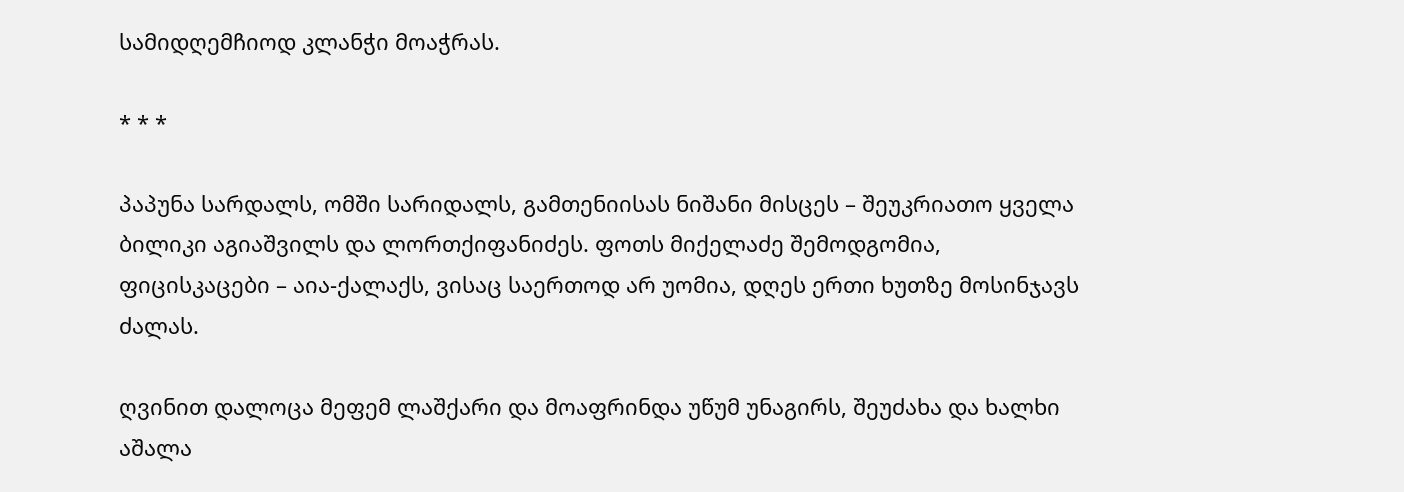სამიდღემჩიოდ კლანჭი მოაჭრას.

* * *

პაპუნა სარდალს, ომში სარიდალს, გამთენიისას ნიშანი მისცეს – შეუკრიათო ყველა ბილიკი აგიაშვილს და ლორთქიფანიძეს. ფოთს მიქელაძე შემოდგომია, ფიცისკაცები – აია-ქალაქს, ვისაც საერთოდ არ უომია, დღეს ერთი ხუთზე მოსინჯავს ძალას.

ღვინით დალოცა მეფემ ლაშქარი და მოაფრინდა უწუმ უნაგირს, შეუძახა და ხალხი აშალა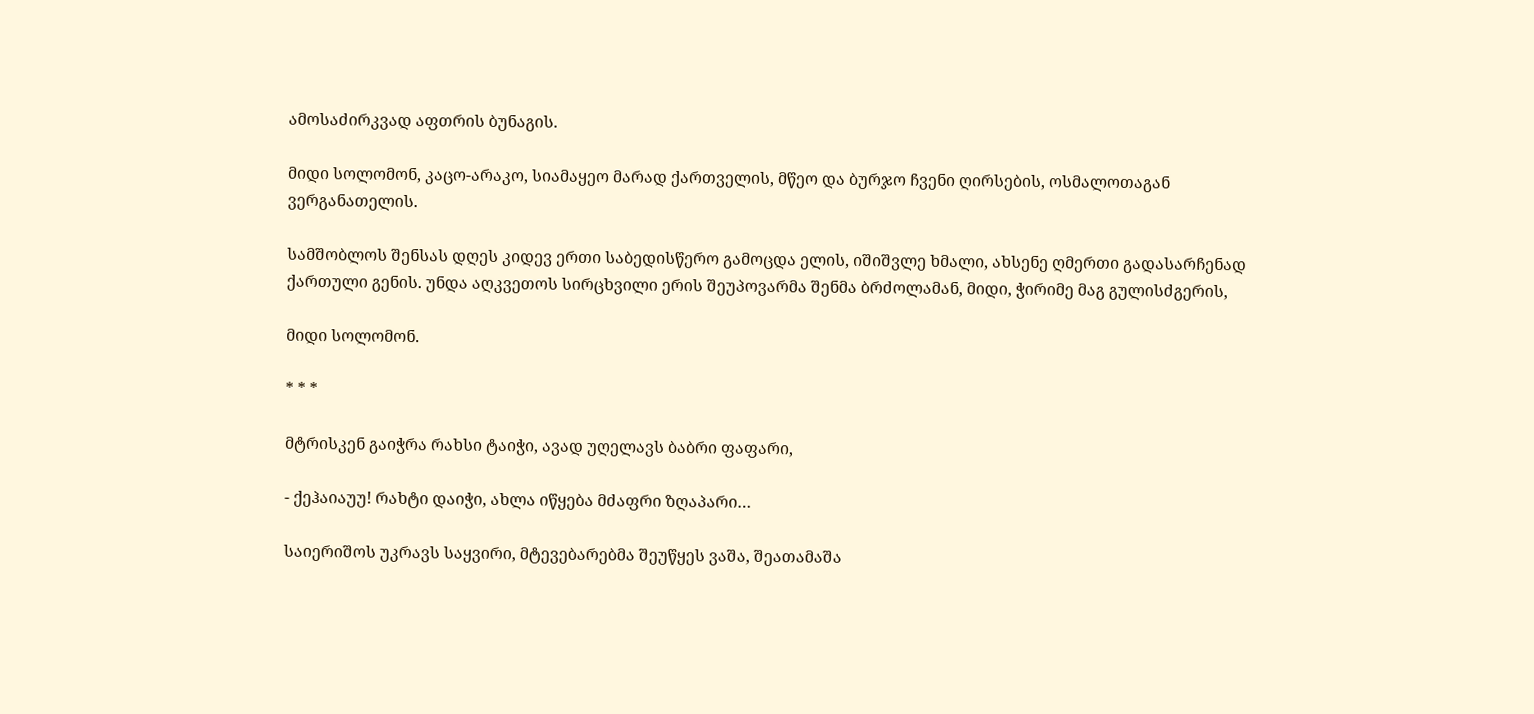ამოსაძირკვად აფთრის ბუნაგის.

მიდი სოლომონ, კაცო-არაკო, სიამაყეო მარად ქართველის, მწეო და ბურჯო ჩვენი ღირსების, ოსმალოთაგან ვერგანათელის.

სამშობლოს შენსას დღეს კიდევ ერთი საბედისწერო გამოცდა ელის, იშიშვლე ხმალი, ახსენე ღმერთი გადასარჩენად ქართული გენის. უნდა აღკვეთოს სირცხვილი ერის შეუპოვარმა შენმა ბრძოლამან, მიდი, ჭირიმე მაგ გულისძგერის,

მიდი სოლომონ.

* * *

მტრისკენ გაიჭრა რახსი ტაიჭი, ავად უღელავს ბაბრი ფაფარი,

- ქეჰაიაუუ! რახტი დაიჭი, ახლა იწყება მძაფრი ზღაპარი…

საიერიშოს უკრავს საყვირი, მტევებარებმა შეუწყეს ვაშა, შეათამაშა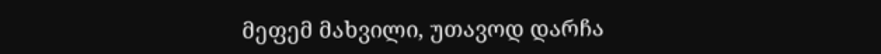მეფემ მახვილი, უთავოდ დარჩა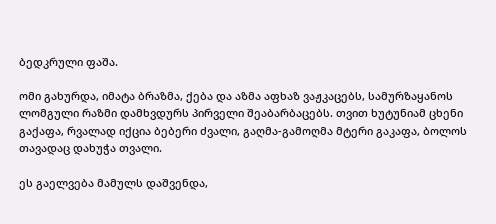ბედკრული ფაშა.

ომი გახურდა, იმატა ბრაზმა, ქება და აზმა აფხაზ ვაჟკაცებს, სამურზაყანოს ლომგული რაზმი დამხვდურს პირველი შეაბარბაცებს. თვით ხუტუნიამ ცხენი გაქაფა, რვალად იქცია ბებერი ძვალი, გაღმა-გამოღმა მტერი გაკაფა, ბოლოს თავადაც დახუჭა თვალი.

ეს გაელვება მამულს დაშვენდა,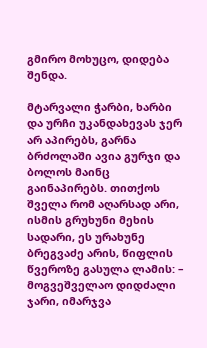გმირო მოხუცო, დიდება შენდა.

მტარვალი ჭარბი, ხარბი და ურჩი უკანდახევას ჯერ არ აპირებს, გარნა ბრძოლაში ავია გურჯი და ბოლოს მაინც გაინაპირებს. თითქოს შველა რომ აღარსად არი, ისმის გრუხუნი მეხის სადარი, ეს ურახუნე ბრეგვაძე არის, წიფლის წვეროზე გასულა ლამის: – მოგვეშველაო დიდძალი ჯარი, იმარჯვა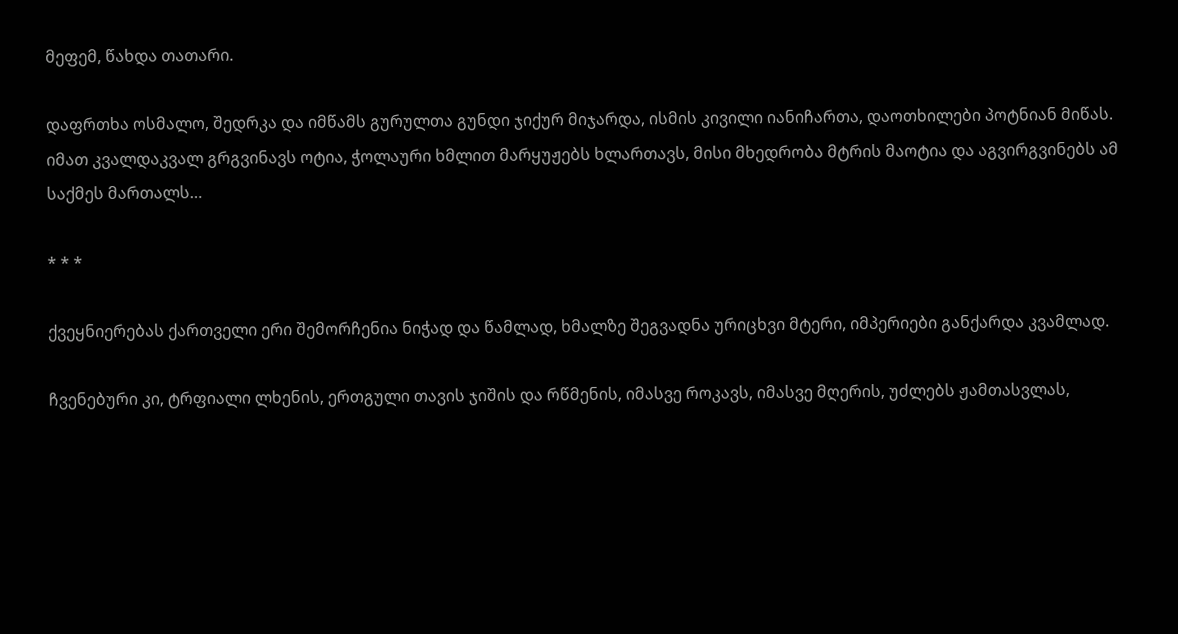მეფემ, წახდა თათარი.

დაფრთხა ოსმალო, შედრკა და იმწამს გურულთა გუნდი ჯიქურ მიჯარდა, ისმის კივილი იანიჩართა, დაოთხილები პოტნიან მიწას. იმათ კვალდაკვალ გრგვინავს ოტია, ჭოლაური ხმლით მარყუჟებს ხლართავს, მისი მხედრობა მტრის მაოტია და აგვირგვინებს ამ საქმეს მართალს…

* * *

ქვეყნიერებას ქართველი ერი შემორჩენია ნიჭად და წამლად, ხმალზე შეგვადნა ურიცხვი მტერი, იმპერიები განქარდა კვამლად.

ჩვენებური კი, ტრფიალი ლხენის, ერთგული თავის ჯიშის და რწმენის, იმასვე როკავს, იმასვე მღერის, უძლებს ჟამთასვლას,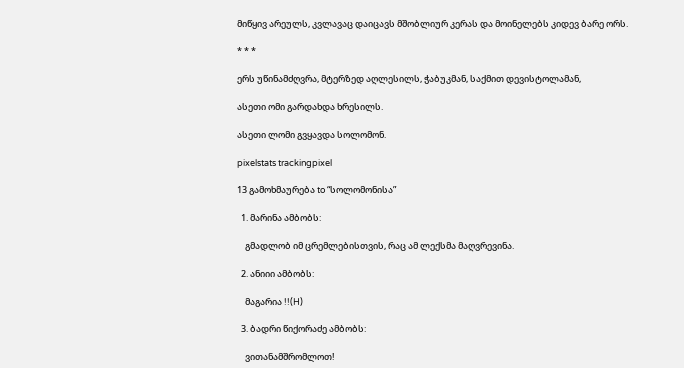მიწყივ არეულს, კვლავაც დაიცავს მშობლიურ კერას და მოინელებს კიდევ ბარე ორს.

* * *

ერს უწინამძღვრა, მტერზედ აღლესილს, ჭაბუკმან, საქმით დევისტოლამან,

ასეთი ომი გარდახდა ხრესილს.

ასეთი ლომი გვყავდა სოლომონ.

pixelstats trackingpixel

13 გამოხმაურება to “სოლომონისა”

  1. მარინა ამბობს:

    გმადლობ იმ ცრემლებისთვის, რაც ამ ლექსმა მაღვრევინა.

  2. ანიიი ამბობს:

    მაგარია !!(H)

  3. ბადრი წიქორაძე ამბობს:

    ვითანამშრომლოთ!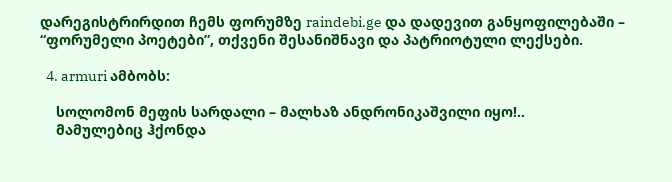დარეგისტრირდით ჩემს ფორუმზე raindebi.ge და დადევით განყოფილებაში – “ფორუმელი პოეტები”, თქვენი შესანიშნავი და პატრიოტული ლექსები.

  4. armuri ამბობს:

    სოლომონ მეფის სარდალი – მალხაზ ანდრონიკაშვილი იყო!..
    მამულებიც ჰქონდა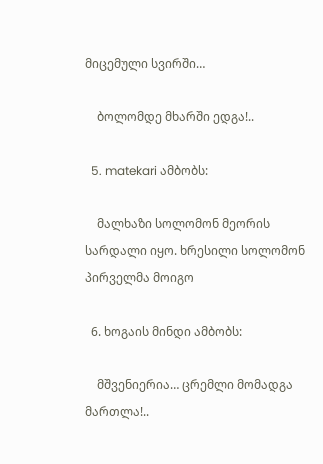მიცემული სვირში…

    ბოლომდე მხარში ედგა!..

  5. matekari ამბობს:

    მალხაზი სოლომონ მეორის სარდალი იყო. ხრესილი სოლომონ პირველმა მოიგო

  6. ხოგაის მინდი ამბობს:

    მშვენიერია… ცრემლი მომადგა მართლა!..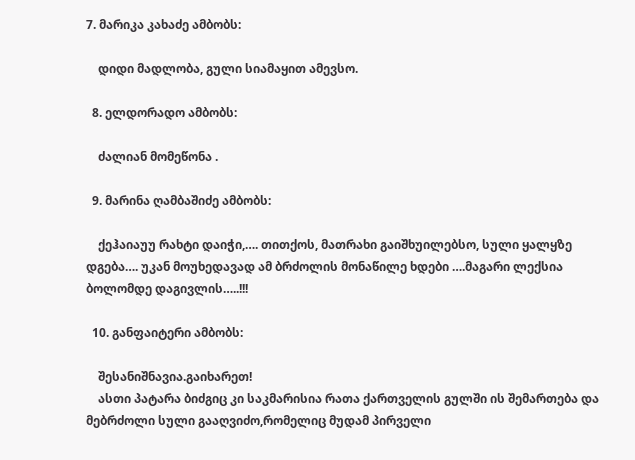7. მარიკა კახაძე ამბობს:

    დიდი მადლობა, გული სიამაყით ამევსო.

  8. ელდორადო ამბობს:

    ძალიან მომეწონა .

  9. მარინა ღამბაშიძე ამბობს:

    ქეჰაიაუუ რახტი დაიჭი,…. თითქოს, მათრახი გაიშხუილებსო, სული ყალყზე დგება…. უკან მოუხედავად ამ ბრძოლის მონაწილე ხდები ….მაგარი ლექსია ბოლომდე დაგივლის…..!!!

  10. განფაიტერი ამბობს:

    შესანიშნავია.გაიხარეთ!
    ასთი პატარა ბიძგიც კი საკმარისია რათა ქართველის გულში ის შემართება და მებრძოლი სული გააღვიძო,რომელიც მუდამ პირველი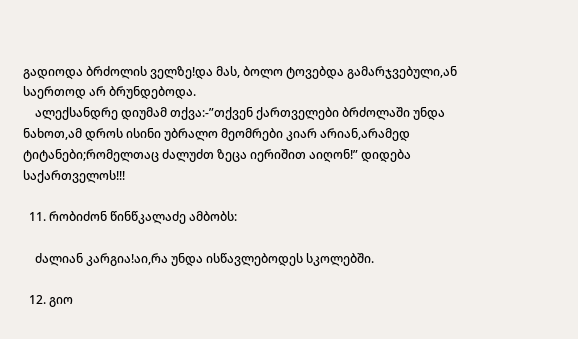გადიოდა ბრძოლის ველზე!და მას, ბოლო ტოვებდა გამარჯვებული,ან საერთოდ არ ბრუნდებოდა.
    ალექსანდრე დიუმამ თქვა:-”თქვენ ქართველები ბრძოლაში უნდა ნახოთ,ამ დროს ისინი უბრალო მეომრები კიარ არიან,არამედ ტიტანები;რომელთაც ძალუძთ ზეცა იერიშით აიღონ!” დიდება საქართველოს!!!

  11. რობიძონ წინწკალაძე ამბობს:

    ძალიან კარგია!აი,რა უნდა ისწავლებოდეს სკოლებში.

  12. გიო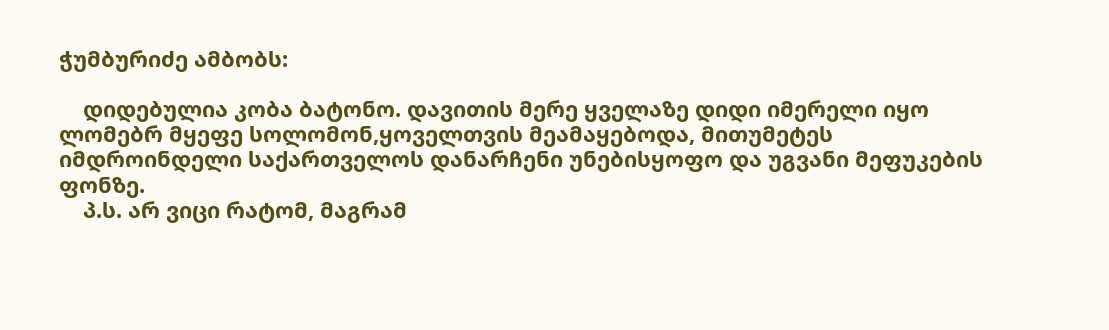ჭუმბურიძე ამბობს:

    დიდებულია კობა ბატონო. დავითის მერე ყველაზე დიდი იმერელი იყო ლომებრ მყეფე სოლომონ,ყოველთვის მეამაყებოდა, მითუმეტეს იმდროინდელი საქართველოს დანარჩენი უნებისყოფო და უგვანი მეფუკების ფონზე.
    პ.ს. არ ვიცი რატომ, მაგრამ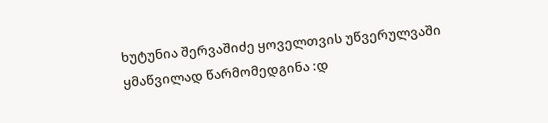ხუტუნია შერვაშიძე ყოველთვის უწვერულვაში ყმაწვილად წარმომედგინა :დ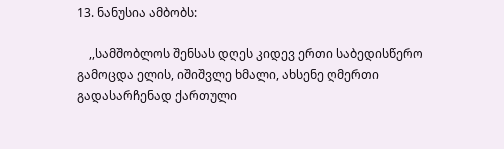13. ნანუსია ამბობს:

    ,,სამშობლოს შენსას დღეს კიდევ ერთი საბედისწერო გამოცდა ელის, იშიშვლე ხმალი, ახსენე ღმერთი გადასარჩენად ქართული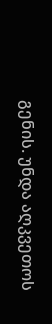გენის. უნდა აღკვეთოს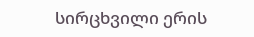სირცხვილი ერის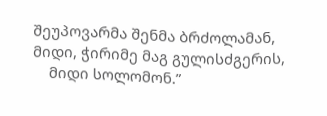შეუპოვარმა შენმა ბრძოლამან, მიდი, ჭირიმე მაგ გულისძგერის,
    მიდი სოლომონ.”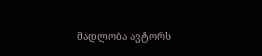მადლობა ავტორს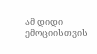ამ დიდი ემოციისთვის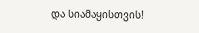და სიამაყისთვის!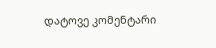დატოვე კომენტარი